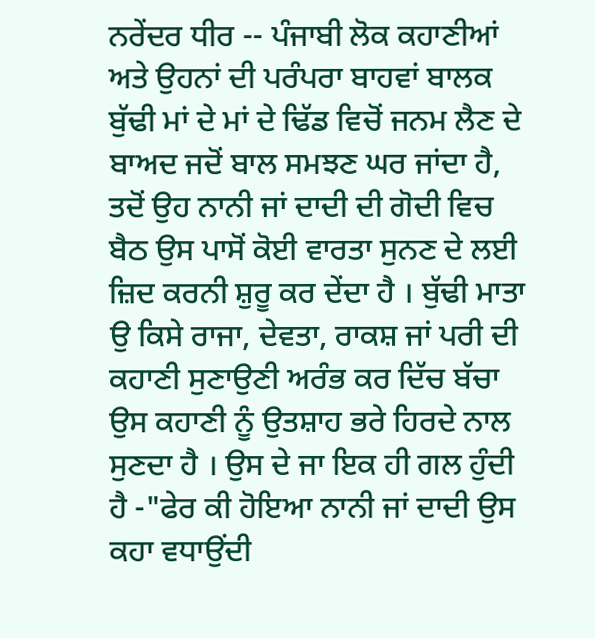ਨਰੇਂਦਰ ਧੀਰ -- ਪੰਜਾਬੀ ਲੋਕ ਕਹਾਣੀਆਂ ਅਤੇ ਉਹਨਾਂ ਦੀ ਪਰੰਪਰਾ ਬਾਹਵਾਂ ਬਾਲਕ ਬੁੱਢੀ ਮਾਂ ਦੇ ਮਾਂ ਦੇ ਢਿੱਡ ਵਿਚੋਂ ਜਨਮ ਲੈਣ ਦੇ ਬਾਅਦ ਜਦੋਂ ਬਾਲ ਸਮਝਣ ਘਰ ਜਾਂਦਾ ਹੈ, ਤਦੋਂ ਉਹ ਨਾਨੀ ਜਾਂ ਦਾਦੀ ਦੀ ਗੋਦੀ ਵਿਚ ਬੈਠ ਉਸ ਪਾਸੋਂ ਕੋਈ ਵਾਰਤਾ ਸੁਨਣ ਦੇ ਲਈ ਜ਼ਿਦ ਕਰਨੀ ਸ਼ੁਰੂ ਕਰ ਦੇਂਦਾ ਹੈ । ਬੁੱਢੀ ਮਾਤਾ ਉ ਕਿਸੇ ਰਾਜਾ, ਦੇਵਤਾ, ਰਾਕਸ਼ ਜਾਂ ਪਰੀ ਦੀ ਕਹਾਣੀ ਸੁਣਾਉਣੀ ਅਰੰਭ ਕਰ ਦਿੱਚ ਬੱਚਾ ਉਸ ਕਹਾਣੀ ਨੂੰ ਉਤਸ਼ਾਹ ਭਰੇ ਹਿਰਦੇ ਨਾਲ ਸੁਣਦਾ ਹੈ । ਉਸ ਦੇ ਜਾ ਇਕ ਹੀ ਗਲ ਹੁੰਦੀ ਹੈ -"ਫੇਰ ਕੀ ਹੋਇਆ ਨਾਨੀ ਜਾਂ ਦਾਦੀ ਉਸ ਕਹਾ ਵਧਾਉਂਦੀ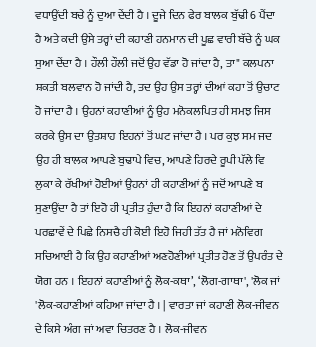ਵਧਾਉਂਦੀ ਬਚੇ ਨੂੰ ਦੁਆ ਦੇਂਦੀ ਹੈ । ਦੂਜੇ ਦਿਨ ਫੇਰ ਬਾਲਕ ਬੁੱਢੀ 6 ਪੈਂਦਾ ਹੈ ਅਤੇ ਕਦੀ ਉਸੇ ਤਰ੍ਹਾਂ ਦੀ ਕਹਾਣੀ ਹਨਮਾਨ ਦੀ ਪੂਛ ਵਾਰੀ ਬੱਚੇ ਨੂੰ ਘਕ ਸੁਆ ਦੇਂਦਾ ਹੈ । ਹੌਲੀ ਹੌਲੀ ਜਦੋਂ ਉਹ ਵੱਡਾ ਹੋ ਜਾਂਦਾ ਹੈ, ਤਾ" ਕਲਪਨਾ ਸ਼ਕਤੀ ਬਲਵਾਨ ਹੋ ਜਾਂਦੀ ਹੈ, ਤਦ ਉਹ ਉਸ ਤਰ੍ਹਾਂ ਦੀਆਂ ਕਹਾ ਤੋਂ ਉਚਾਟ ਹੋ ਜਾਂਦਾ ਹੈ । ਉਹਨਾਂ ਕਹਾਣੀਆਂ ਨੂੰ ਉਹ ਮਨੋਕਲਪਿਤ ਹੀ ਸਮਝ ਜਿਸ ਕਰਕੇ ਉਸ ਦਾ ਉਤਸ਼ਾਹ ਇਹਨਾਂ ਤੋਂ ਘਟ ਜਾਂਦਾ ਹੈ । ਪਰ ਕੁਝ ਸਮ ਜਦ ਉਹ ਹੀ ਬਾਲਕ ਆਪਣੇ ਬੁਢਾਪੇ ਵਿਚ, ਆਪਣੇ ਹਿਰਦੇ ਰੂਪੀ ਪੱਲੇ ਵਿ ਲੁਕਾ ਕੇ ਰੱਖੀਆਂ ਹੋਈਆਂ ਉਹਨਾਂ ਹੀ ਕਹਾਣੀਆਂ ਨੂੰ ਜਦੋਂ ਆਪਣੇ ਬ ਸੁਣਾਉਂਦਾ ਹੈ ਤਾਂ ਇਹੋ ਹੀ ਪ੍ਰਤੀਤ ਹੁੰਦਾ ਹੈ ਕਿ ਇਹਨਾਂ ਕਹਾਣੀਆਂ ਦੇ ਪਰਛਾਵੇਂ ਦੇ ਪਿਛੇ ਨਿਸਚੈ ਹੀ ਕੋਈ ਇਹੋ ਜਿਹੀ ਤੱਤ ਹੈ ਜਾਂ ਮਨੋਵਿਗ ਸਚਿਆਈ ਹੈ ਕਿ ਉਹ ਕਹਾਣੀਆਂ ਅਣਹੋਣੀਆਂ ਪ੍ਰਤੀਤ ਹੋਣ ਤੋਂ ਉਪਰੰਤ ਦੇ ਯੋਗ ਹਨ । ਇਹਨਾਂ ਕਹਾਣੀਆਂ ਨੂੰ ਲੋਕ-ਕਥਾ’, ‘ਲੋਗ-ਗਾਥਾ', 'ਲੋਕ ਜਾਂ 'ਲੋਕ-ਕਹਾਣੀਆਂ ਕਹਿਆ ਜਾਂਦਾ ਹੈ । | ਵਾਰਤਾ ਜਾਂ ਕਹਾਣੀ ਲੋਕ-ਜੀਵਨ ਦੇ ਕਿਸੇ ਅੰਗ ਜਾਂ ਅਵਾ ਚਿਤਰਣ ਹੈ । ਲੋਕ-ਜੀਵਨ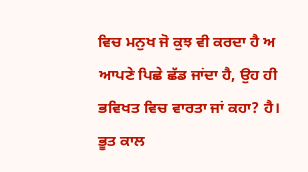ਵਿਚ ਮਨੁਖ ਜੋ ਕੁਝ ਵੀ ਕਰਦਾ ਹੈ ਅ ਆਪਣੇ ਪਿਛੇ ਛੱਡ ਜਾਂਦਾ ਹੈ, ਉਹ ਹੀ ਭਵਿਖਤ ਵਿਚ ਵਾਰਤਾ ਜਾਂ ਕਹਾ? ਹੈ। ਭੂਤ ਕਾਲ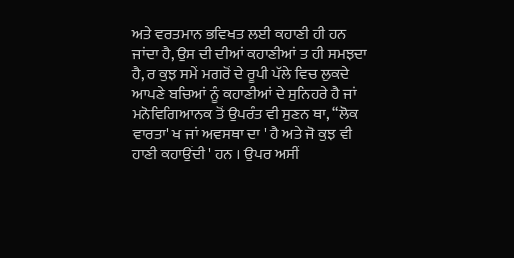ਅਤੇ ਵਰਤਮਾਨ ਭਵਿਖਤ ਲਈ ਕਹਾਣੀ ਹੀ ਹਨ ਜਾਂਦਾ ਹੈ, ਉਸ ਦੀ ਦੀਆਂ ਕਹਾਣੀਆਂ ਤ ਹੀ ਸਮਝਦਾ ਹੈ, ਰ ਕੁਝ ਸਮੇਂ ਮਗਰੋਂ ਦੇ ਰੂਪੀ ਪੱਲੇ ਵਿਚ ਲੁਕਦੇ ਆਪਣੇ ਬਚਿਆਂ ਨੂੰ ਕਹਾਣੀਆਂ ਦੇ ਸੁਨਿਹਰੇ ਹੈ ਜਾਂ ਮਨੋਵਿਗਿਆਨਕ ਤੋਂ ਉਪਰੰਤ ਵੀ ਸੁਣਨ ਥਾ, “ਲੋਕ ਵਾਰਤਾ' ਖ ਜਾਂ ਅਵਸਥਾ ਦਾ ' ਹੈ ਅਤੇ ਜੋ ਕੁਝ ਵੀ ਹਾਣੀ ਕਹਾਉਂਦੀ ' ਹਨ । ਉਪਰ ਅਸੀਂ